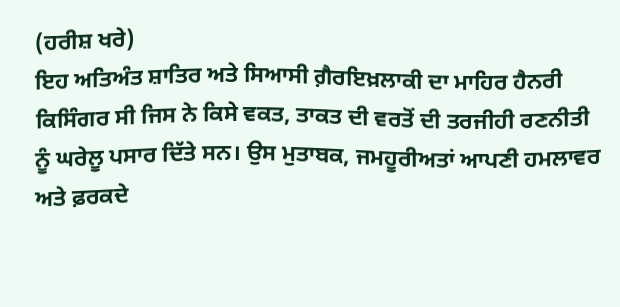(ਹਰੀਸ਼ ਖਰੇ)
ਇਹ ਅਤਿਅੰਤ ਸ਼ਾਤਿਰ ਅਤੇ ਸਿਆਸੀ ਗ਼ੈਰਇਖ਼ਲਾਕੀ ਦਾ ਮਾਹਿਰ ਹੈਨਰੀ ਕਿਸਿੰਗਰ ਸੀ ਜਿਸ ਨੇ ਕਿਸੇ ਵਕਤ, ਤਾਕਤ ਦੀ ਵਰਤੋਂ ਦੀ ਤਰਜੀਹੀ ਰਣਨੀਤੀ ਨੂੰ ਘਰੇਲੂ ਪਸਾਰ ਦਿੱਤੇ ਸਨ। ਉਸ ਮੁਤਾਬਕ, ਜਮਹੂਰੀਅਤਾਂ ਆਪਣੀ ਹਮਲਾਵਰ ਅਤੇ ਫ਼ਰਕਦੇ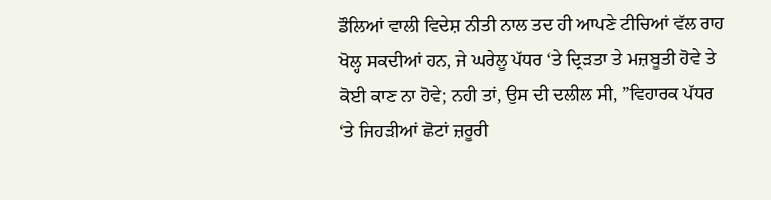ਡੌਲਿਆਂ ਵਾਲੀ ਵਿਦੇਸ਼ ਨੀਤੀ ਨਾਲ ਤਦ ਹੀ ਆਪਣੇ ਟੀਚਿਆਂ ਵੱਲ ਰਾਹ ਖੋਲ੍ਹ ਸਕਦੀਆਂ ਹਨ, ਜੇ ਘਰੇਲੂ ਪੱਧਰ ‘ਤੇ ਦ੍ਰਿੜਤਾ ਤੇ ਮਜ਼ਬੂਤੀ ਹੋਵੇ ਤੇ ਕੋਈ ਕਾਣ ਨਾ ਹੋਵੇ; ਨਹੀ ਤਾਂ, ਉਸ ਦੀ ਦਲੀਲ ਸੀ, ”ਵਿਹਾਰਕ ਪੱਧਰ ‘ਤੇ ਜਿਹੜੀਆਂ ਛੋਟਾਂ ਜ਼ਰੂਰੀ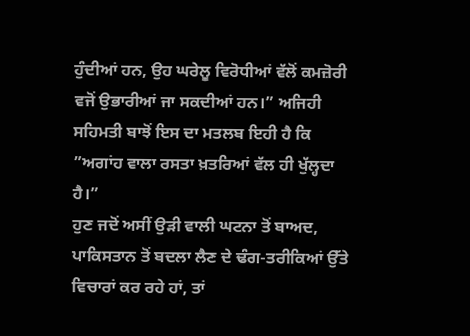ਹੁੰਦੀਆਂ ਹਨ, ਉਹ ਘਰੇਲੂ ਵਿਰੋਧੀਆਂ ਵੱਲੋਂ ਕਮਜ਼ੋਰੀ ਵਜੋਂ ਉਭਾਰੀਆਂ ਜਾ ਸਕਦੀਆਂ ਹਨ।” ਅਜਿਹੀ ਸਹਿਮਤੀ ਬਾਝੋਂ ਇਸ ਦਾ ਮਤਲਬ ਇਹੀ ਹੈ ਕਿ ”ਅਗਾਂਹ ਵਾਲਾ ਰਸਤਾ ਖ਼ਤਰਿਆਂ ਵੱਲ ਹੀ ਖੁੱਲ੍ਹਦਾ ਹੈ।”
ਹੁਣ ਜਦੋਂ ਅਸੀਂ ਉੜੀ ਵਾਲੀ ਘਟਨਾ ਤੋਂ ਬਾਅਦ, ਪਾਕਿਸਤਾਨ ਤੋਂ ਬਦਲਾ ਲੈਣ ਦੇ ਢੰਗ-ਤਰੀਕਿਆਂ ਉੱਤੇ ਵਿਚਾਰਾਂ ਕਰ ਰਹੇ ਹਾਂ, ਤਾਂ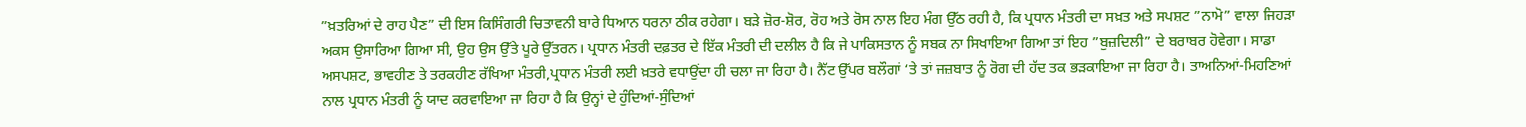”ਖ਼ਤਰਿਆਂ ਦੇ ਰਾਹ ਪੈਣ” ਦੀ ਇਸ ਕਿਸਿੰਗਰੀ ਚਿਤਾਵਨੀ ਬਾਰੇ ਧਿਆਨ ਧਰਨਾ ਠੀਕ ਰਹੇਗਾ। ਬੜੇ ਜ਼ੋਰ-ਸ਼ੋਰ, ਰੋਹ ਅਤੇ ਰੋਸ ਨਾਲ ਇਹ ਮੰਗ ਉੱਠ ਰਹੀ ਹੈ, ਕਿ ਪ੍ਰਧਾਨ ਮੰਤਰੀ ਦਾ ਸਖ਼ਤ ਅਤੇ ਸਪਸ਼ਟ ”ਨਾਮੋ” ਵਾਲਾ ਜਿਹੜਾ ਅਕਸ ਉਸਾਰਿਆ ਗਿਆ ਸੀ, ਉਹ ਉਸ ਉੱਤੇ ਪੂਰੇ ਉੱਤਰਨ। ਪ੍ਰਧਾਨ ਮੰਤਰੀ ਦਫ਼ਤਰ ਦੇ ਇੱਕ ਮੰਤਰੀ ਦੀ ਦਲੀਲ ਹੈ ਕਿ ਜੇ ਪਾਕਿਸਤਾਨ ਨੂੰ ਸਬਕ ਨਾ ਸਿਖਾਇਆ ਗਿਆ ਤਾਂ ਇਹ ”ਬੁਜ਼ਦਿਲੀ” ਦੇ ਬਰਾਬਰ ਹੋਵੇਗਾ। ਸਾਡਾ ਅਸਪਸ਼ਟ, ਭਾਵਹੀਣ ਤੇ ਤਰਕਹੀਣ ਰੱਖਿਆ ਮੰਤਰੀ,ਪ੍ਰਧਾਨ ਮੰਤਰੀ ਲਈ ਖ਼ਤਰੇ ਵਧਾਉਂਦਾ ਹੀ ਚਲਾ ਜਾ ਰਿਹਾ ਹੈ। ਨੈੱਟ ਉੱਪਰ ਬਲੌਗਾਂ ‘ਤੇ ਤਾਂ ਜਜ਼ਬਾਤ ਨੂੰ ਰੋਗ ਦੀ ਹੱਦ ਤਕ ਭੜਕਾਇਆ ਜਾ ਰਿਹਾ ਹੈ। ਤਾਅਨਿਆਂ-ਮਿਹਣਿਆਂ ਨਾਲ ਪ੍ਰਧਾਨ ਮੰਤਰੀ ਨੂੰ ਯਾਦ ਕਰਵਾਇਆ ਜਾ ਰਿਹਾ ਹੈ ਕਿ ਉਨ੍ਹਾਂ ਦੇ ਹੁੰਦਿਆਂ-ਸੁੰਦਿਆਂ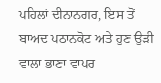ਪਹਿਲਾਂ ਦੀਨਾਨਗਰ, ਇਸ ਤੋਂ ਬਾਅਦ ਪਠਾਨਕੋਟ ਅਤੇ ਹੁਣ ਉੜੀ ਵਾਲਾ ਭਾਣਾ ਵਾਪਰ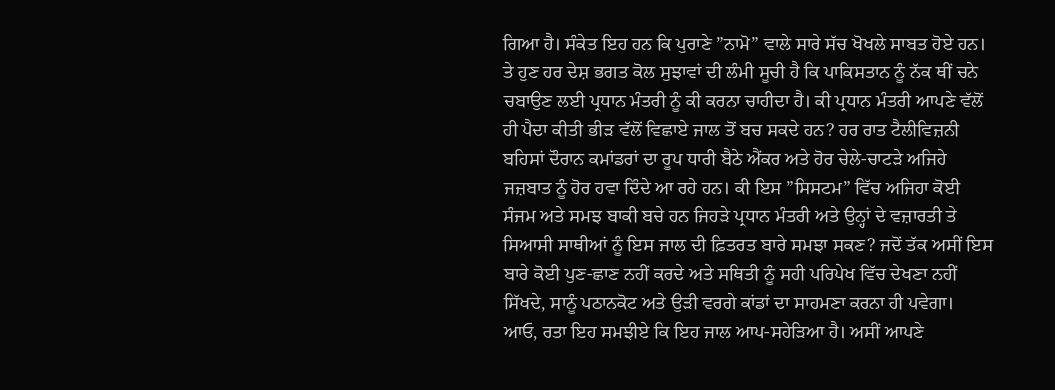ਗਿਆ ਹੈ। ਸੰਕੇਤ ਇਹ ਹਨ ਕਿ ਪੁਰਾਣੇ ”ਨਾਮੋ” ਵਾਲੇ ਸਾਰੇ ਸੱਚ ਖੋਖਲੇ ਸਾਬਤ ਹੋਏ ਹਨ। ਤੇ ਹੁਣ ਹਰ ਦੇਸ਼ ਭਗਤ ਕੋਲ ਸੁਝਾਵਾਂ ਦੀ ਲੰਮੀ ਸੂਚੀ ਹੈ ਕਿ ਪਾਕਿਸਤਾਨ ਨੂੰ ਨੱਕ ਥੀਂ ਚਨੇ ਚਬਾਉਣ ਲਈ ਪ੍ਰਧਾਨ ਮੰਤਰੀ ਨੂੰ ਕੀ ਕਰਨਾ ਚਾਹੀਦਾ ਹੈ। ਕੀ ਪ੍ਰਧਾਨ ਮੰਤਰੀ ਆਪਣੇ ਵੱਲੋਂ ਹੀ ਪੈਦਾ ਕੀਤੀ ਭੀੜ ਵੱਲੋਂ ਵਿਛਾਏ ਜਾਲ ਤੋਂ ਬਚ ਸਕਦੇ ਹਨ? ਹਰ ਰਾਤ ਟੈਲੀਵਿਜ਼ਨੀ ਬਹਿਸਾਂ ਦੌਰਾਨ ਕਮਾਂਡਰਾਂ ਦਾ ਰੂਪ ਧਾਰੀ ਬੈਠੇ ਐਂਕਰ ਅਤੇ ਹੋਰ ਚੇਲੇ-ਚਾਟੜੇ ਅਜਿਹੇ ਜਜ਼ਬਾਤ ਨੂੰ ਹੋਰ ਹਵਾ ਦਿੰਦੇ ਆ ਰਹੇ ਹਨ। ਕੀ ਇਸ ”ਸਿਸਟਮ” ਵਿੱਚ ਅਜਿਹਾ ਕੋਈ ਸੰਜਮ ਅਤੇ ਸਮਝ ਬਾਕੀ ਬਚੇ ਹਨ ਜਿਹੜੇ ਪ੍ਰਧਾਨ ਮੰਤਰੀ ਅਤੇ ਉਨ੍ਹਾਂ ਦੇ ਵਜ਼ਾਰਤੀ ਤੇ ਸਿਆਸੀ ਸਾਥੀਆਂ ਨੂੰ ਇਸ ਜਾਲ ਦੀ ਫ਼ਿਤਰਤ ਬਾਰੇ ਸਮਝਾ ਸਕਣ? ਜਦੋਂ ਤੱਕ ਅਸੀਂ ਇਸ ਬਾਰੇ ਕੋਈ ਪੁਣ-ਛਾਣ ਨਹੀਂ ਕਰਦੇ ਅਤੇ ਸਥਿਤੀ ਨੂੰ ਸਹੀ ਪਰਿਪੇਖ ਵਿੱਚ ਦੇਖਣਾ ਨਹੀਂ ਸਿੱਖਦੇ, ਸਾਨੂੰ ਪਠਾਨਕੋਟ ਅਤੇ ਉੜੀ ਵਰਗੇ ਕਾਂਡਾਂ ਦਾ ਸਾਹਮਣਾ ਕਰਨਾ ਹੀ ਪਵੇਗਾ।
ਆਓ, ਰਤਾ ਇਹ ਸਮਝੀਏ ਕਿ ਇਹ ਜਾਲ ਆਪ-ਸਹੇੜਿਆ ਹੈ। ਅਸੀਂ ਆਪਣੇ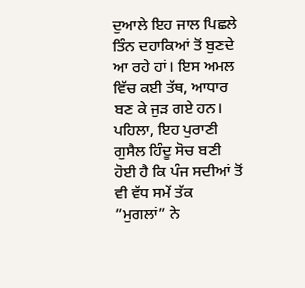ਦੁਆਲੇ ਇਹ ਜਾਲ ਪਿਛਲੇ ਤਿੰਨ ਦਹਾਕਿਆਂ ਤੋਂ ਬੁਣਦੇ ਆ ਰਹੇ ਹਾਂ। ਇਸ ਅਮਲ ਵਿੱਚ ਕਈ ਤੱਥ, ਆਧਾਰ ਬਣ ਕੇ ਜੁੜ ਗਏ ਹਨ। ਪਹਿਲਾ, ਇਹ ਪੁਰਾਣੀ ਗੁਸੈਲ ਹਿੰਦੂ ਸੋਚ ਬਣੀ ਹੋਈ ਹੈ ਕਿ ਪੰਜ ਸਦੀਆਂ ਤੋਂ ਵੀ ਵੱਧ ਸਮੇਂ ਤੱਕ ”ਮੁਗਲਾਂ” ਨੇ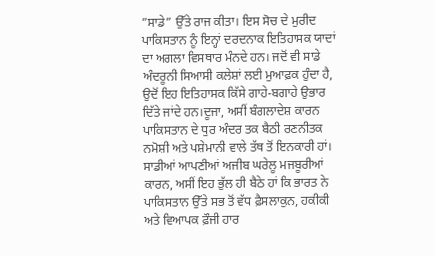”ਸਾਡੇ” ਉੱਤੇ ਰਾਜ ਕੀਤਾ। ਇਸ ਸੋਚ ਦੇ ਮੁਰੀਦ ਪਾਕਿਸਤਾਨ ਨੂੰ ਇਨ੍ਹਾਂ ਦਰਦਨਾਕ ਇਤਿਹਾਸਕ ਯਾਦਾਂ ਦਾ ਅਗਲਾ ਵਿਸਥਾਰ ਮੰਨਦੇ ਹਨ। ਜਦੋਂ ਵੀ ਸਾਡੇ ਅੰਦਰੂਨੀ ਸਿਆਸੀ ਕਲੇਸ਼ਾਂ ਲਈ ਮੁਆਫ਼ਕ ਹੁੰਦਾ ਹੈ, ਉਦੋਂ ਇਹ ਇਤਿਹਾਸਕ ਕਿੱਸੇ ਗਾਹੇ-ਬਗਾਹੇ ਉਭਾਰ ਦਿੱਤੇ ਜਾਂਦੇ ਹਨ।ਦੂਜਾ, ਅਸੀਂ ਬੰਗਲਾਦੇਸ਼ ਕਾਰਨ ਪਾਕਿਸਤਾਨ ਦੇ ਧੁਰ ਅੰਦਰ ਤਕ ਬੈਠੀ ਰਣਨੀਤਕ ਨਮੋਸ਼ੀ ਅਤੇ ਪਸ਼ੇਮਾਨੀ ਵਾਲੇ ਤੱਥ ਤੋਂ ਇਨਕਾਰੀ ਹਾਂ। ਸਾਡੀਆਂ ਆਪਣੀਆਂ ਅਜੀਬ ਘਰੇਲੂ ਮਜਬੂਰੀਆਂ ਕਾਰਨ, ਅਸੀਂ ਇਹ ਭੁੱਲ ਹੀ ਬੈਠੇ ਹਾਂ ਕਿ ਭਾਰਤ ਨੇ ਪਾਕਿਸਤਾਨ ਉੱਤੇ ਸਭ ਤੋਂ ਵੱਧ ਫ਼ੈਸਲਾਕੁਨ, ਹਕੀਕੀ ਅਤੇ ਵਿਆਪਕ ਫ਼ੌਜੀ ਹਾਰ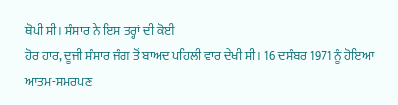ਥੋਪੀ ਸੀ। ਸੰਸਾਰ ਨੇ ਇਸ ਤਰ੍ਹਾਂ ਦੀ ਕੋਈ
ਹੋਰ ਹਾਰ, ਦੂਜੀ ਸੰਸਾਰ ਜੰਗ ਤੋਂ ਬਾਅਦ ਪਹਿਲੀ ਵਾਰ ਦੇਖੀ ਸੀ। 16 ਦਸੰਬਰ 1971 ਨੂੰ ਹੋਇਆ ਆਤਮ-ਸਮਰਪਣ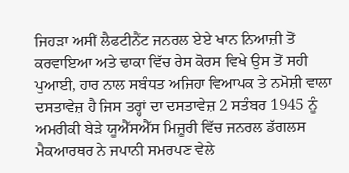ਜਿਹੜਾ ਅਸੀਂ ਲੈਫਟੀਨੈਂਟ ਜਨਰਲ ਏਏ ਖਾਨ ਨਿਆਜ਼ੀ ਤੋਂ ਕਰਵਾਇਆ ਅਤੇ ਢਾਕਾ ਵਿੱਚ ਰੇਸ ਕੋਰਸ ਵਿਖੇ ਉਸ ਤੋਂ ਸਹੀ ਪੁਆਈ, ਹਾਰ ਨਾਲ ਸਬੰਧਤ ਅਜਿਹਾ ਵਿਆਪਕ ਤੇ ਨਮੋਸ਼ੀ ਵਾਲਾ ਦਸਤਾਵੇਜ਼ ਹੈ ਜਿਸ ਤਰ੍ਹਾਂ ਦਾ ਦਸਤਾਵੇਜ਼ 2 ਸਤੰਬਰ 1945 ਨੂੰ ਅਮਰੀਕੀ ਬੇੜੇ ਯੂਐੱਸਐੱਸ ਮਿਜ਼ੂਰੀ ਵਿੱਚ ਜਨਰਲ ਡੱਗਲਸ ਮੈਕਆਰਥਰ ਨੇ ਜਪਾਨੀ ਸਮਰਪਣ ਵੇਲੇ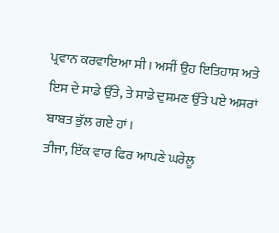ਪ੍ਰਵਾਨ ਕਰਵਾਇਆ ਸੀ। ਅਸੀਂ ਉਹ ਇਤਿਹਾਸ ਅਤੇ ਇਸ ਦੇ ਸਾਡੇ ਉੱਤੇ, ਤੇ ਸਾਡੇ ਦੁਸ਼ਮਣ ਉੱਤੇ ਪਏ ਅਸਰਾਂ ਬਾਬਤ ਭੁੱਲ ਗਏ ਹਾਂ।
ਤੀਜਾ, ਇੱਕ ਵਾਰ ਫਿਰ ਆਪਣੇ ਘਰੇਲੂ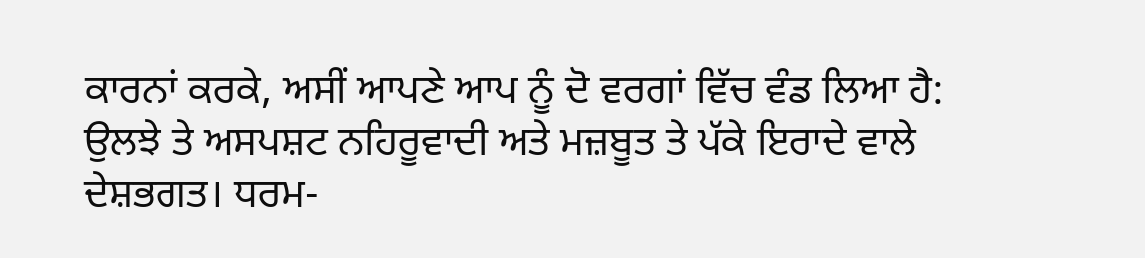ਕਾਰਨਾਂ ਕਰਕੇ, ਅਸੀਂ ਆਪਣੇ ਆਪ ਨੂੰ ਦੋ ਵਰਗਾਂ ਵਿੱਚ ਵੰਡ ਲਿਆ ਹੈ: ਉਲਝੇ ਤੇ ਅਸਪਸ਼ਟ ਨਹਿਰੂਵਾਦੀ ਅਤੇ ਮਜ਼ਬੂਤ ਤੇ ਪੱਕੇ ਇਰਾਦੇ ਵਾਲੇ ਦੇਸ਼ਭਗਤ। ਧਰਮ-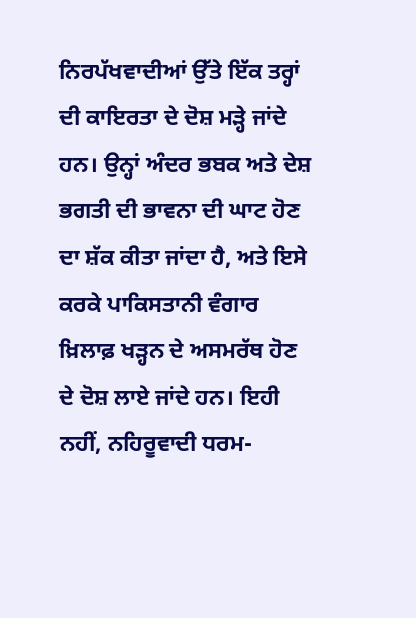ਨਿਰਪੱਖਵਾਦੀਆਂ ਉੱਤੇ ਇੱਕ ਤਰ੍ਹਾਂ ਦੀ ਕਾਇਰਤਾ ਦੇ ਦੋਸ਼ ਮੜ੍ਹੇ ਜਾਂਦੇ ਹਨ। ਉਨ੍ਹਾਂ ਅੰਦਰ ਭਬਕ ਅਤੇ ਦੇਸ਼ ਭਗਤੀ ਦੀ ਭਾਵਨਾ ਦੀ ਘਾਟ ਹੋਣ ਦਾ ਸ਼ੱਕ ਕੀਤਾ ਜਾਂਦਾ ਹੈ, ਅਤੇ ਇਸੇ ਕਰਕੇ ਪਾਕਿਸਤਾਨੀ ਵੰਗਾਰ ਖ਼ਿਲਾਫ਼ ਖੜ੍ਹਨ ਦੇ ਅਸਮਰੱਥ ਹੋਣ ਦੇ ਦੋਸ਼ ਲਾਏ ਜਾਂਦੇ ਹਨ। ਇਹੀ ਨਹੀਂ, ਨਹਿਰੂਵਾਦੀ ਧਰਮ-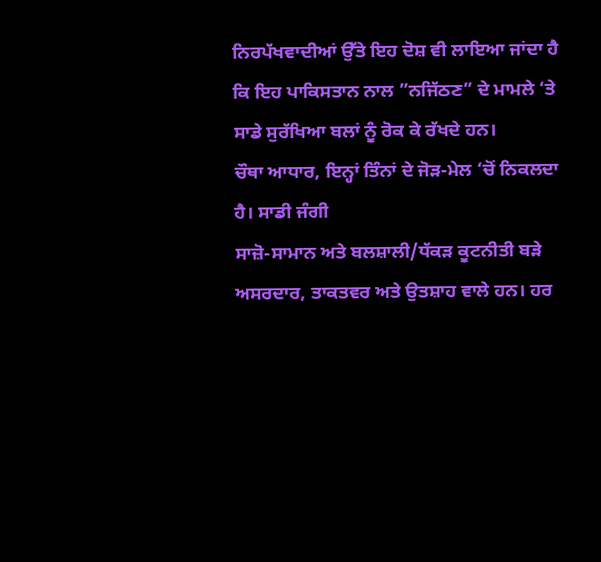ਨਿਰਪੱਖਵਾਦੀਆਂ ਉੱਤੇ ਇਹ ਦੋਸ਼ ਵੀ ਲਾਇਆ ਜਾਂਦਾ ਹੈ ਕਿ ਇਹ ਪਾਕਿਸਤਾਨ ਨਾਲ ”ਨਜਿੱਠਣ” ਦੇ ਮਾਮਲੇ ‘ਤੇ ਸਾਡੇ ਸੁਰੱਖਿਆ ਬਲਾਂ ਨੂੰ ਰੋਕ ਕੇ ਰੱਖਦੇ ਹਨ।
ਚੌਥਾ ਆਧਾਰ, ਇਨ੍ਹਾਂ ਤਿੰਨਾਂ ਦੇ ਜੋੜ-ਮੇਲ ‘ਚੋਂ ਨਿਕਲਦਾ ਹੈ। ਸਾਡੀ ਜੰਗੀ
ਸਾਜ਼ੋ-ਸਾਮਾਨ ਅਤੇ ਬਲਸ਼ਾਲੀ/ਧੱਕੜ ਕੂਟਨੀਤੀ ਬੜੇ ਅਸਰਦਾਰ, ਤਾਕਤਵਰ ਅਤੇ ਉਤਸ਼ਾਹ ਵਾਲੇ ਹਨ। ਹਰ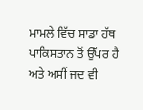ਮਾਮਲੇ ਵਿੱਚ ਸਾਡਾ ਹੱਥ ਪਾਕਿਸਤਾਨ ਤੋਂ ਉੱਪਰ ਹੈ ਅਤੇ ਅਸੀਂ ਜਦ ਵੀ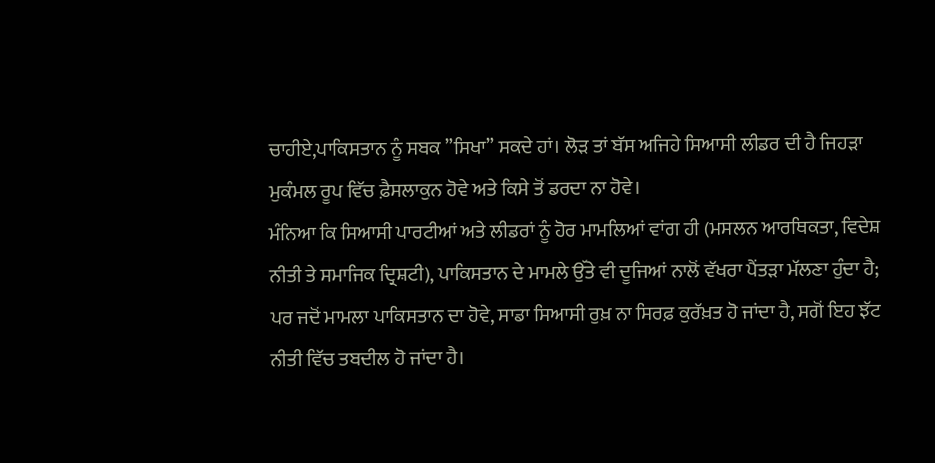ਚਾਹੀਏ,ਪਾਕਿਸਤਾਨ ਨੂੰ ਸਬਕ ”ਸਿਖਾ” ਸਕਦੇ ਹਾਂ। ਲੋੜ ਤਾਂ ਬੱਸ ਅਜਿਹੇ ਸਿਆਸੀ ਲੀਡਰ ਦੀ ਹੈ ਜਿਹੜਾ ਮੁਕੰਮਲ ਰੂਪ ਵਿੱਚ ਫ਼ੈਸਲਾਕੁਨ ਹੋਵੇ ਅਤੇ ਕਿਸੇ ਤੋਂ ਡਰਦਾ ਨਾ ਹੋਵੇ।
ਮੰਨਿਆ ਕਿ ਸਿਆਸੀ ਪਾਰਟੀਆਂ ਅਤੇ ਲੀਡਰਾਂ ਨੂੰ ਹੋਰ ਮਾਮਲਿਆਂ ਵਾਂਗ ਹੀ (ਮਸਲਨ ਆਰਥਿਕਤਾ, ਵਿਦੇਸ਼ ਨੀਤੀ ਤੇ ਸਮਾਜਿਕ ਦ੍ਰਿਸ਼ਟੀ), ਪਾਕਿਸਤਾਨ ਦੇ ਮਾਮਲੇ ਉੱਤੇ ਵੀ ਦੂਜਿਆਂ ਨਾਲੋਂ ਵੱਖਰਾ ਪੈਂਤੜਾ ਮੱਲਣਾ ਹੁੰਦਾ ਹੈ; ਪਰ ਜਦੋਂ ਮਾਮਲਾ ਪਾਕਿਸਤਾਨ ਦਾ ਹੋਵੇ, ਸਾਡਾ ਸਿਆਸੀ ਰੁਖ਼ ਨਾ ਸਿਰਫ਼ ਕੁਰੱਖ਼ਤ ਹੋ ਜਾਂਦਾ ਹੈ, ਸਗੋਂ ਇਹ ਝੱਟ ਨੀਤੀ ਵਿੱਚ ਤਬਦੀਲ ਹੋ ਜਾਂਦਾ ਹੈ।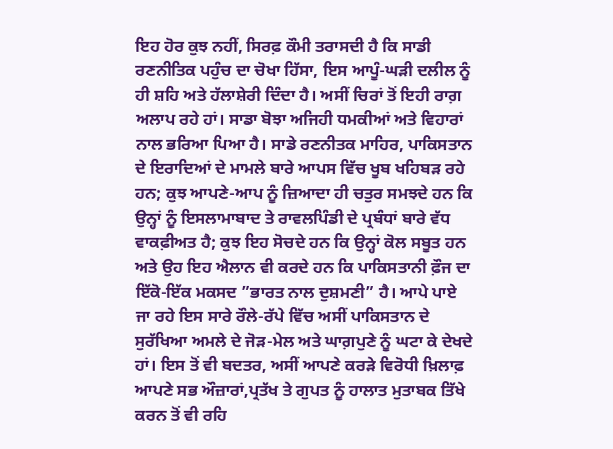ਇਹ ਹੋਰ ਕੁਝ ਨਹੀਂ, ਸਿਰਫ਼ ਕੌਮੀ ਤਰਾਸਦੀ ਹੈ ਕਿ ਸਾਡੀ ਰਣਨੀਤਿਕ ਪਹੁੰਚ ਦਾ ਚੋਖਾ ਹਿੱਸਾ, ਇਸ ਆਪੂੰ-ਘੜੀ ਦਲੀਲ ਨੂੰ ਹੀ ਸ਼ਹਿ ਅਤੇ ਹੱਲਾਸ਼ੇਰੀ ਦਿੰਦਾ ਹੈ। ਅਸੀਂ ਚਿਰਾਂ ਤੋਂ ਇਹੀ ਰਾਗ਼ ਅਲਾਪ ਰਹੇ ਹਾਂ। ਸਾਡਾ ਬੋਝਾ ਅਜਿਹੀ ਧਮਕੀਆਂ ਅਤੇ ਵਿਹਾਰਾਂ ਨਾਲ ਭਰਿਆ ਪਿਆ ਹੈ। ਸਾਡੇ ਰਣਨੀਤਕ ਮਾਹਿਰ, ਪਾਕਿਸਤਾਨ ਦੇ ਇਰਾਦਿਆਂ ਦੇ ਮਾਮਲੇ ਬਾਰੇ ਆਪਸ ਵਿੱਚ ਖੂਬ ਖਹਿਬੜ ਰਹੇ ਹਨ; ਕੁਝ ਆਪਣੇ-ਆਪ ਨੂੰ ਜ਼ਿਆਦਾ ਹੀ ਚਤੁਰ ਸਮਝਦੇ ਹਨ ਕਿ ਉਨ੍ਹਾਂ ਨੂੰ ਇਸਲਾਮਾਬਾਦ ਤੇ ਰਾਵਲਪਿੰਡੀ ਦੇ ਪ੍ਰਬੰਧਾਂ ਬਾਰੇ ਵੱਧ ਵਾਕਫ਼ੀਅਤ ਹੈ; ਕੁਝ ਇਹ ਸੋਚਦੇ ਹਨ ਕਿ ਉਨ੍ਹਾਂ ਕੋਲ ਸਬੂਤ ਹਨ ਅਤੇ ਉਹ ਇਹ ਐਲਾਨ ਵੀ ਕਰਦੇ ਹਨ ਕਿ ਪਾਕਿਸਤਾਨੀ ਫ਼ੌਜ ਦਾ ਇੱਕੋ-ਇੱਕ ਮਕਸਦ ”ਭਾਰਤ ਨਾਲ ਦੁਸ਼ਮਣੀ” ਹੈ। ਆਪੇ ਪਾਏ ਜਾ ਰਹੇ ਇਸ ਸਾਰੇ ਰੌਲੇ-ਰੱਪੇ ਵਿੱਚ ਅਸੀਂ ਪਾਕਿਸਤਾਨ ਦੇ ਸੁਰੱਖਿਆ ਅਮਲੇ ਦੇ ਜੋੜ-ਮੇਲ ਅਤੇ ਘਾਗ਼ਪੁਣੇ ਨੂੰ ਘਟਾ ਕੇ ਦੇਖਦੇ ਹਾਂ। ਇਸ ਤੋਂ ਵੀ ਬਦਤਰ, ਅਸੀਂ ਆਪਣੇ ਕਰੜੇ ਵਿਰੋਧੀ ਖ਼ਿਲਾਫ਼ ਆਪਣੇ ਸਭ ਔਜ਼ਾਰਾਂ,ਪ੍ਰਤੱਖ ਤੇ ਗੁਪਤ ਨੂੰ ਹਾਲਾਤ ਮੁਤਾਬਕ ਤਿੱਖੇ ਕਰਨ ਤੋਂ ਵੀ ਰਹਿ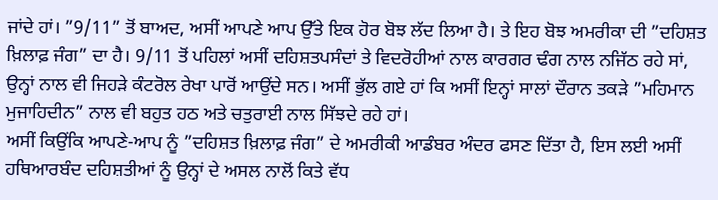ਜਾਂਦੇ ਹਾਂ। ”9/11” ਤੋਂ ਬਾਅਦ, ਅਸੀਂ ਆਪਣੇ ਆਪ ਉੱਤੇ ਇਕ ਹੋਰ ਬੋਝ ਲੱਦ ਲਿਆ ਹੈ। ਤੇ ਇਹ ਬੋਝ ਅਮਰੀਕਾ ਦੀ ”ਦਹਿਸ਼ਤ ਖ਼ਿਲਾਫ਼ ਜੰਗ” ਦਾ ਹੈ। 9/11 ਤੋਂ ਪਹਿਲਾਂ ਅਸੀਂ ਦਹਿਸ਼ਤਪਸੰਦਾਂ ਤੇ ਵਿਦਰੋਹੀਆਂ ਨਾਲ ਕਾਰਗਰ ਢੰਗ ਨਾਲ ਨਜਿੱਠ ਰਹੇ ਸਾਂ, ਉਨ੍ਹਾਂ ਨਾਲ ਵੀ ਜਿਹੜੇ ਕੰਟਰੋਲ ਰੇਖਾ ਪਾਰੋਂ ਆਉਂਦੇ ਸਨ। ਅਸੀਂ ਭੁੱਲ ਗਏ ਹਾਂ ਕਿ ਅਸੀਂ ਇਨ੍ਹਾਂ ਸਾਲਾਂ ਦੌਰਾਨ ਤਕੜੇ ”ਮਹਿਮਾਨ ਮੁਜਾਹਿਦੀਨ” ਨਾਲ ਵੀ ਬਹੁਤ ਹਠ ਅਤੇ ਚਤੁਰਾਈ ਨਾਲ ਸਿੱਝਦੇ ਰਹੇ ਹਾਂ।
ਅਸੀਂ ਕਿਉਂਕਿ ਆਪਣੇ-ਆਪ ਨੂੰ ”ਦਹਿਸ਼ਤ ਖ਼ਿਲਾਫ਼ ਜੰਗ” ਦੇ ਅਮਰੀਕੀ ਆਡੰਬਰ ਅੰਦਰ ਫਸਣ ਦਿੱਤਾ ਹੈ, ਇਸ ਲਈ ਅਸੀਂ ਹਥਿਆਰਬੰਦ ਦਹਿਸ਼ਤੀਆਂ ਨੂੰ ਉਨ੍ਹਾਂ ਦੇ ਅਸਲ ਨਾਲੋਂ ਕਿਤੇ ਵੱਧ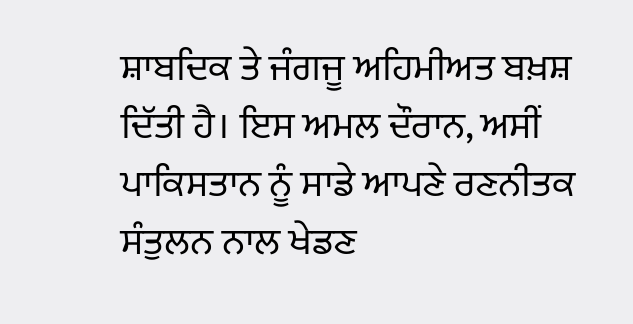ਸ਼ਾਬਦਿਕ ਤੇ ਜੰਗਜੂ ਅਹਿਮੀਅਤ ਬਖ਼ਸ਼ ਦਿੱਤੀ ਹੈ। ਇਸ ਅਮਲ ਦੌਰਾਨ, ਅਸੀਂ ਪਾਕਿਸਤਾਨ ਨੂੰ ਸਾਡੇ ਆਪਣੇ ਰਣਨੀਤਕ ਸੰਤੁਲਨ ਨਾਲ ਖੇਡਣ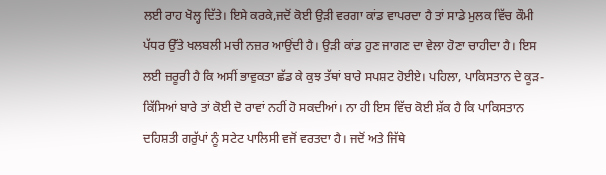ਲਈ ਰਾਹ ਖੋਲ੍ਹ ਦਿੱਤੇ। ਇਸੇ ਕਰਕੇ,ਜਦੋਂ ਕੋਈ ਉੜੀ ਵਰਗਾ ਕਾਂਡ ਵਾਪਰਦਾ ਹੈ ਤਾਂ ਸਾਡੇ ਮੁਲਕ ਵਿੱਚ ਕੌਮੀ ਪੱਧਰ ਉੱਤੇ ਖਲਬਲੀ ਮਚੀ ਨਜ਼ਰ ਆਉਂਦੀ ਹੈ। ਉੜੀ ਕਾਂਡ ਹੁਣ ਜਾਗਣ ਦਾ ਵੇਲਾ ਹੋਣਾ ਚਾਹੀਦਾ ਹੈ। ਇਸ ਲਈ ਜ਼ਰੂਰੀ ਹੈ ਕਿ ਅਸੀਂ ਭਾਵੁਕਤਾ ਛੱਡ ਕੇ ਕੁਝ ਤੱਥਾਂ ਬਾਰੇ ਸਪਸ਼ਟ ਹੋਈਏ। ਪਹਿਲਾ, ਪਾਕਿਸਤਾਨ ਦੇ ਕੂੜ-ਕਿੱਸਿਆਂ ਬਾਰੇ ਤਾਂ ਕੋਈ ਦੋ ਰਾਵਾਂ ਨਹੀਂ ਹੋ ਸਕਦੀਆਂ। ਨਾ ਹੀ ਇਸ ਵਿੱਚ ਕੋਈ ਸ਼ੱਕ ਹੈ ਕਿ ਪਾਕਿਸਤਾਨ ਦਹਿਸ਼ਤੀ ਗਰੁੱਪਾਂ ਨੂੰ ਸਟੇਟ ਪਾਲਿਸੀ ਵਜੋਂ ਵਰਤਦਾ ਹੈ। ਜਦੋਂ ਅਤੇ ਜਿੱਥੇ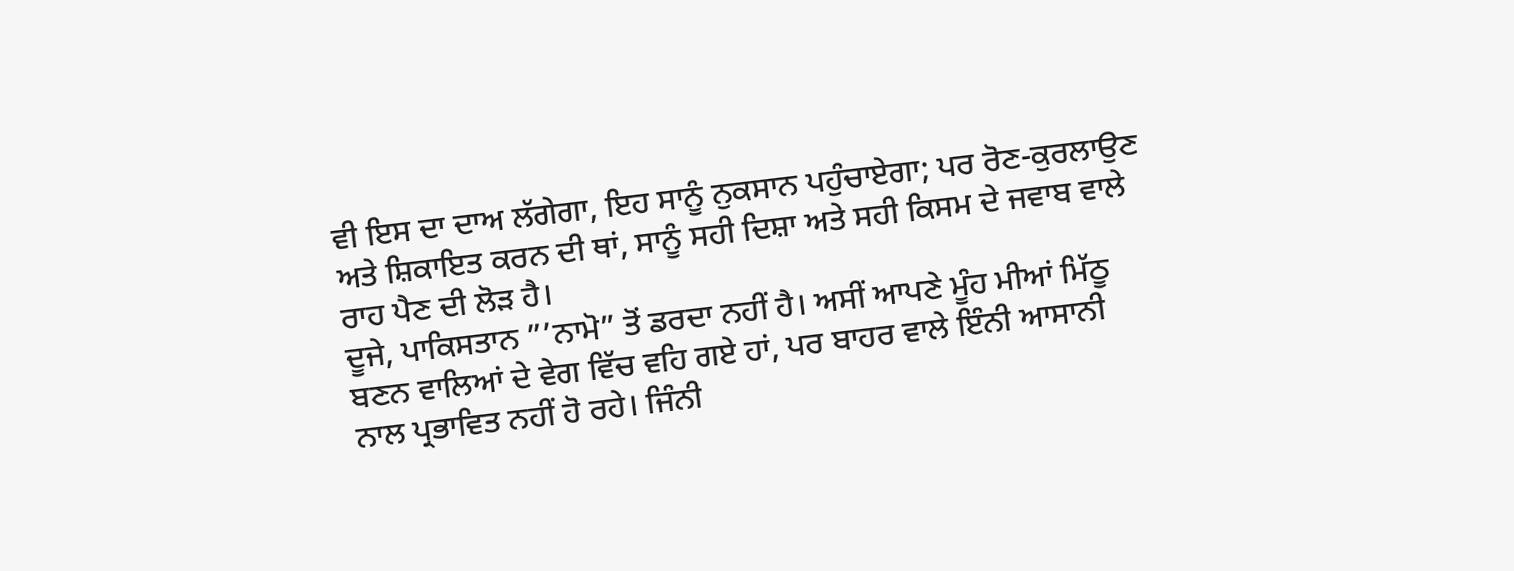ਵੀ ਇਸ ਦਾ ਦਾਅ ਲੱਗੇਗਾ, ਇਹ ਸਾਨੂੰ ਨੁਕਸਾਨ ਪਹੁੰਚਾਏਗਾ; ਪਰ ਰੋਣ-ਕੁਰਲਾਉਣ ਅਤੇ ਸ਼ਿਕਾਇਤ ਕਰਨ ਦੀ ਥਾਂ, ਸਾਨੂੰ ਸਹੀ ਦਿਸ਼ਾ ਅਤੇ ਸਹੀ ਕਿਸਮ ਦੇ ਜਵਾਬ ਵਾਲੇ ਰਾਹ ਪੈਣ ਦੀ ਲੋੜ ਹੈ।
ਦੂਜੇ, ਪਾਕਿਸਤਾਨ ”’ਨਾਮੋ” ਤੋਂ ਡਰਦਾ ਨਹੀਂ ਹੈ। ਅਸੀਂ ਆਪਣੇ ਮੂੰਹ ਮੀਆਂ ਮਿੱਠੂ ਬਣਨ ਵਾਲਿਆਂ ਦੇ ਵੇਗ ਵਿੱਚ ਵਹਿ ਗਏ ਹਾਂ, ਪਰ ਬਾਹਰ ਵਾਲੇ ਇੰਨੀ ਆਸਾਨੀ ਨਾਲ ਪ੍ਰਭਾਵਿਤ ਨਹੀਂ ਹੋ ਰਹੇ। ਜਿੰਨੀ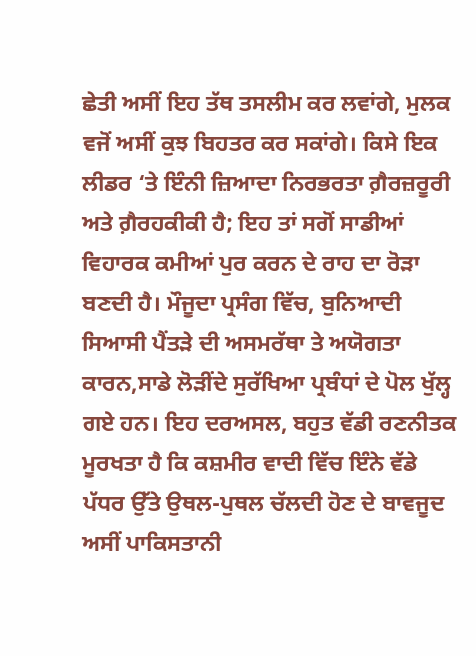ਛੇਤੀ ਅਸੀਂ ਇਹ ਤੱਥ ਤਸਲੀਮ ਕਰ ਲਵਾਂਗੇ, ਮੁਲਕ ਵਜੋਂ ਅਸੀਂ ਕੁਝ ਬਿਹਤਰ ਕਰ ਸਕਾਂਗੇ। ਕਿਸੇ ਇਕ ਲੀਡਰ ‘ਤੇ ਇੰਨੀ ਜ਼ਿਆਦਾ ਨਿਰਭਰਤਾ ਗ਼ੈਰਜ਼ਰੂਰੀ ਅਤੇ ਗ਼ੈਰਹਕੀਕੀ ਹੈ; ਇਹ ਤਾਂ ਸਗੋਂ ਸਾਡੀਆਂ ਵਿਹਾਰਕ ਕਮੀਆਂ ਪੁਰ ਕਰਨ ਦੇ ਰਾਹ ਦਾ ਰੋੜਾ ਬਣਦੀ ਹੈ। ਮੌਜੂਦਾ ਪ੍ਰਸੰਗ ਵਿੱਚ, ਬੁਨਿਆਦੀ ਸਿਆਸੀ ਪੈਂਤੜੇ ਦੀ ਅਸਮਰੱਥਾ ਤੇ ਅਯੋਗਤਾ ਕਾਰਨ,ਸਾਡੇ ਲੋੜੀਂਦੇ ਸੁਰੱਖਿਆ ਪ੍ਰਬੰਧਾਂ ਦੇ ਪੋਲ ਖੁੱਲ੍ਹ ਗਏ ਹਨ। ਇਹ ਦਰਅਸਲ, ਬਹੁਤ ਵੱਡੀ ਰਣਨੀਤਕ ਮੂਰਖਤਾ ਹੈ ਕਿ ਕਸ਼ਮੀਰ ਵਾਦੀ ਵਿੱਚ ਇੰਨੇ ਵੱਡੇ ਪੱਧਰ ਉੱਤੇ ਉਥਲ-ਪੁਥਲ ਚੱਲਦੀ ਹੋਣ ਦੇ ਬਾਵਜੂਦ ਅਸੀਂ ਪਾਕਿਸਤਾਨੀ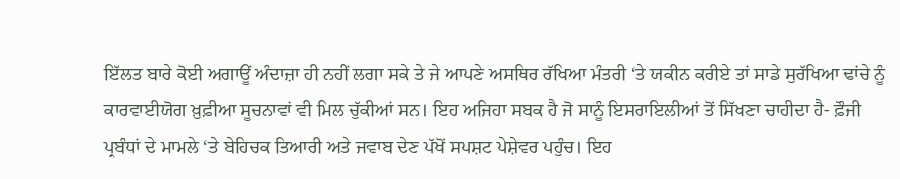ਇੱਲਤ ਬਾਰੇ ਕੋਈ ਅਗਾਊਂ ਅੰਦਾਜ਼ਾ ਹੀ ਨਹੀਂ ਲਗਾ ਸਕੇ ਤੇ ਜੇ ਆਪਣੇ ਅਸਥਿਰ ਰੱਖਿਆ ਮੰਤਰੀ ‘ਤੇ ਯਕੀਨ ਕਰੀਏ ਤਾਂ ਸਾਡੇ ਸੁਰੱਖਿਆ ਢਾਂਚੇ ਨੂੰ ਕਾਰਵਾਈਯੋਗ ਖ਼ੁਫ਼ੀਆ ਸੂਚਨਾਵਾਂ ਵੀ ਮਿਲ ਚੁੱਕੀਆਂ ਸਨ। ਇਹ ਅਜਿਹਾ ਸਬਕ ਹੈ ਜੋ ਸਾਨੂੰ ਇਸਰਾਇਲੀਆਂ ਤੋਂ ਸਿੱਖਣਾ ਚਾਹੀਦਾ ਹੈ- ਫ਼ੌਜੀ ਪ੍ਰਬੰਧਾਂ ਦੇ ਮਾਮਲੇ ‘ਤੇ ਬੇਹਿਚਕ ਤਿਆਰੀ ਅਤੇ ਜਵਾਬ ਦੇਣ ਪੱਖੋਂ ਸਪਸ਼ਟ ਪੇਸ਼ੇਵਰ ਪਹੁੰਚ। ਇਹ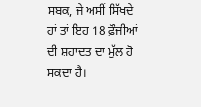ਸਬਕ, ਜੇ ਅਸੀਂ ਸਿੱਖਦੇ ਹਾਂ ਤਾਂ ਇਹ 18 ਫ਼ੌਜੀਆਂ ਦੀ ਸ਼ਹਾਦਤ ਦਾ ਮੁੱਲ ਹੋ ਸਕਦਾ ਹੈ।